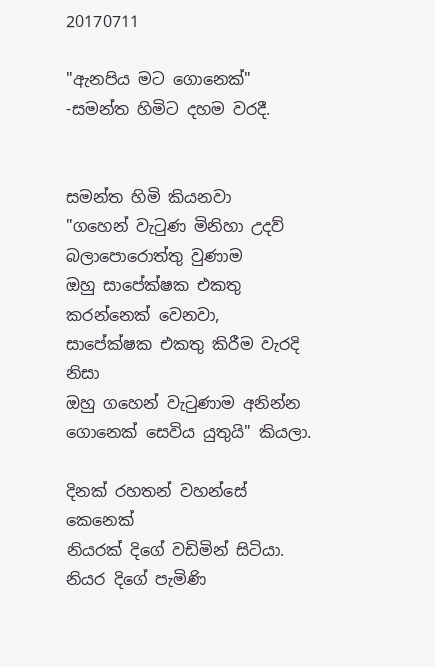20170711

"ඇනපිය මට ගොනෙක්" -සමන්ත හිමිට දහම වරදී.


සමන්ත හිමි කියනවා
"ගහෙන් වැටුණ මිනිහා උදව් බලාපොරොත්තු වුණාම
ඔහු සාපේක්ෂක එකතු කරන්නෙක් වෙනවා,
සාපේක්ෂක එකතු කිරීම වැරදි නිසා
ඔහු ගහෙන් වැටුණාම අනින්න
ගොනෙක් සෙවිය යුතුයි" කියලා.

දිනක් රහතන් වහන්සේ කෙනෙක්
නියරක් දිගේ වඩිමින් සිටියා.
නියර දිගේ පැමිණි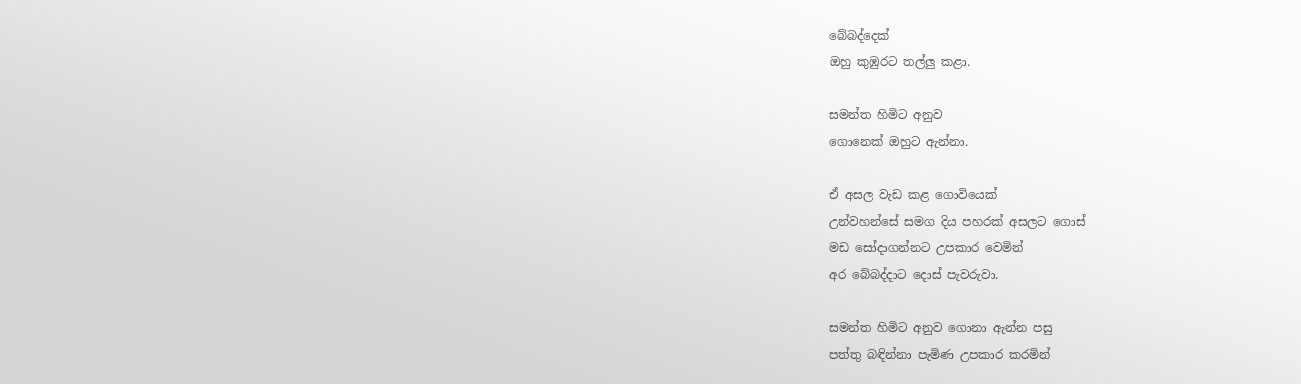බේබද්දෙක්
ඔහු කුඹුරට තල්ලු කළා.

සමන්ත හිමිට අනුව
ගොනෙක් ඔහුට ඇන්නා.

ඒ අසල වැඩ කළ ගොවියෙක්
උන්වහන්සේ සමග දිය පහරක් අසලට ගොස්
මඩ සෝදාගන්නට උපකාර වෙමින්
අර බේබද්දාට දොස් පැවරුවා.

සමන්ත හිමිට අනුව ගොනා ඇන්න පසු
පත්තු බඳින්නා පැමිණ උපකාර කරමින්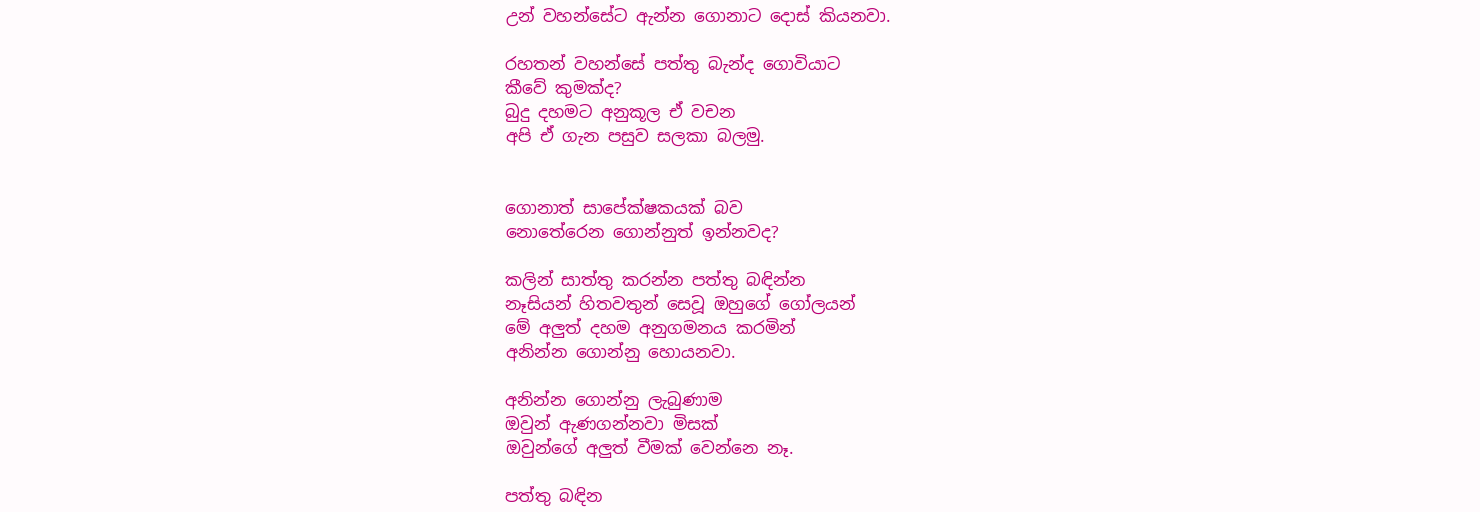උන් වහන්සේට ඇන්න ගොනාට දොස් කියනවා.

රහතන් වහන්සේ පත්තු බැන්ද ගොවියාට
කීවේ කුමක්ද?
බුදු දහමට අනුකූල ඒ වචන
අපි ඒ ගැන පසුව සලකා බලමු.


ගොනාත් සාපේක්ෂකයක් බව
නොතේරෙන ගොන්නුත් ඉන්නවද?

කලින් සාත්තු කරන්න පත්තු බඳින්න
නෑසියන් හිතවතුන් සෙවූ ඔහුගේ ගෝලයන්
මේ අලුත් දහම අනුගමනය කරමින්
අනින්න ගොන්නු හොයනවා.

අනින්න ගොන්නු ලැබුණාම
ඔවුන් ඇණගන්නවා මිසක්
ඔවුන්ගේ අලුත් වීමක් වෙන්නෙ නෑ.

පත්තු බඳින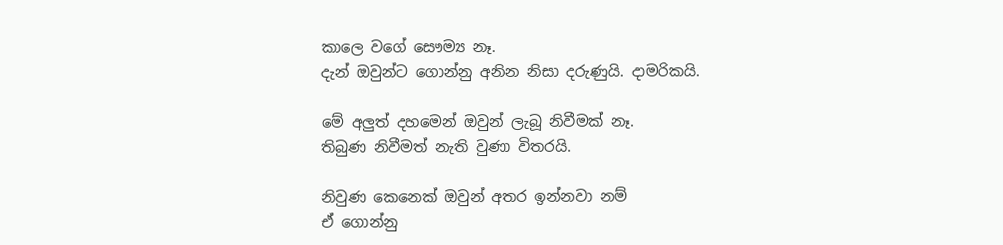කාලෙ වගේ සෞම්‍ය නෑ.
දැන් ඔවුන්ට ගොන්නු අනින නිසා දරුණුයි. දාමරිකයි.

මේ අලුත් දහමෙන් ඔවුන් ලැබූ නිවීමක් නෑ.
තිබුණ නිවීමත් නැති වුණා විතරයි.

නිවුණ කෙනෙක් ඔවුන් අතර ඉන්නවා නම්
ඒ ගොන්නු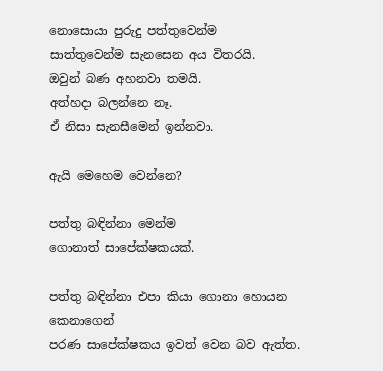නොසොයා පුරුදු පත්තුවෙන්ම
සාත්තුවෙන්ම සැනසෙන අය විතරයි.
ඔවුන් බණ අහනවා තමයි.
අත්හදා බලන්නෙ නෑ.
ඒ නිසා සැනසීමෙන් ඉන්නවා.

ඇයි මෙහෙම වෙන්නෙ?

පත්තු බඳින්නා මෙන්ම
ගොනාත් සාපේක්ෂකයක්.

පත්තු බඳින්නා එපා කියා ගොනා හොයන කෙනාගෙන්
පරණ සාපේක්ෂකය ඉවත් වෙන බව ඇත්ත.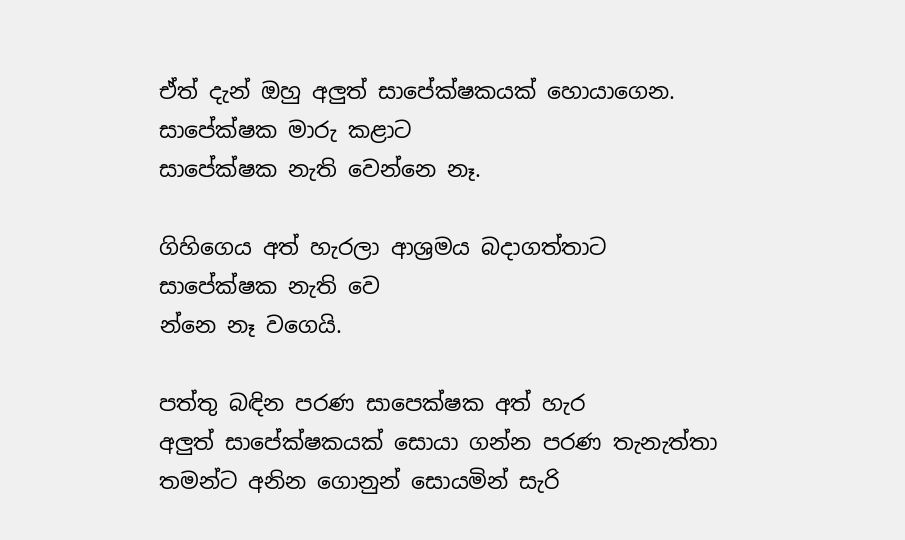ඒත් දැන් ඔහු අලුත් සාපේක්ෂකයක් හොයාගෙන.
සාපේක්ෂක මාරු කළාට
සාපේක්ෂක නැති වෙන්නෙ නෑ.

ගිහිගෙය අත් හැරලා ආශ්‍රමය බදාගත්තාට
සාපේක්ෂක නැති වෙ
න්නෙ නෑ වගෙයි.

පත්තු බඳින පරණ සාපෙක්ෂක අත් හැර
අලුත් සාපේක්ෂකයක් සොයා ගන්න පරණ තැනැත්තා
තමන්ට අනින ගොනුන් සොයමින් සැරි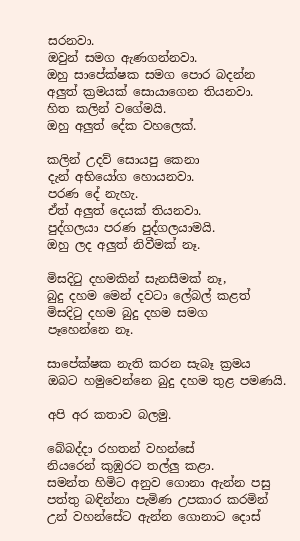සරනවා.
ඔවුන් සමග ඇණගන්නවා.
ඔහු සාපේක්ෂක සමග පොර බදන්න
අලුත් ක්‍රමයක් සොයාගෙන තියනවා.
හිත කලින් වගේමයි.
ඔහු අලුත් දේක වහලෙක්.

කලින් උදව් සොයපු කෙනා
දැන් අභියෝග හොයනවා.
පරණ දේ නැහැ.
ඒත් අලුත් දෙයක් තියනවා.
පුද්ගලයා පරණ පුද්ගලයාමයි.
ඔහු ලද අලුත් නිවීමක් නෑ.

මිසදිටු දහමකින් සැනසීමක් නෑ,
බුදු දහම මෙන් දවටා ලේබල් කළත්
මිසදිටු දහම බුදු දහම සමග
පෑහෙන්නෙ නෑ.

සාපේක්ෂක නැති කරන සැබෑ ක්‍රමය
ඔබට හමුවෙන්නෙ බුදු දහම තුළ පමණයි.

අපි අර කතාව බලමු.

බේබද්දා රහතන් වහන්සේ
නියරෙන් කුඹුරට තල්ලු කළා.
සමන්ත හිමිට අනුව ගොනා ඇන්න පසු
පත්තු බඳින්නා පැමිණ උපකාර කරමින්
උන් වහන්සේට ඇන්න ගොනාට දොස්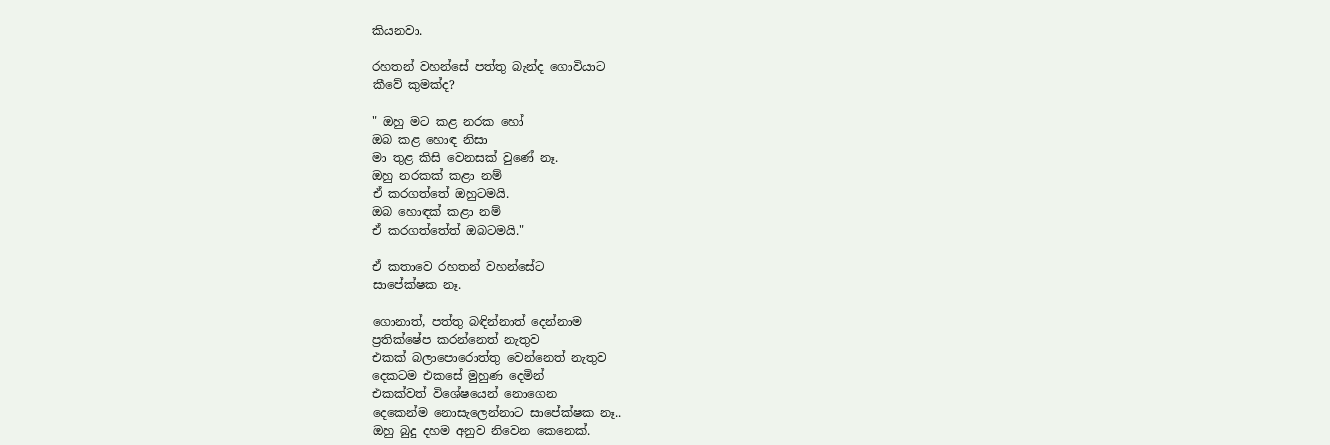කියනවා.

රහතන් වහන්සේ පත්තු බැන්ද ගොවියාට
කීවේ කුමක්ද?

" ඔහු මට කළ නරක හෝ
ඔබ කළ හොඳ නිසා
මා තුළ කිසි වෙනසක් වුණේ නෑ.
ඔහු නරකක් කළා නම්
ඒ කරගත්තේ ඔහුටමයි.
ඔබ හොඳක් කළා නම්
ඒ කරගත්තේත් ඔබටමයි."

ඒ කතාවෙ රහතන් වහන්සේට
සාපේක්ෂක නෑ.

ගොනාත්, පත්තු බඳින්නාත් දෙන්නාම
ප්‍රතික්ෂේප කරන්නෙත් නැතුව
එකක් බලාපොරොත්තු වෙන්නෙත් නැතුව
දෙකටම එකසේ මුහුණ දෙමින්
එකක්වත් විශේෂයෙන් නොගෙන
දෙකෙන්ම නොසැලෙන්නාට සාපේක්ෂක නෑ..
ඔහු බුදු දහම අනුව නිවෙන කෙනෙක්.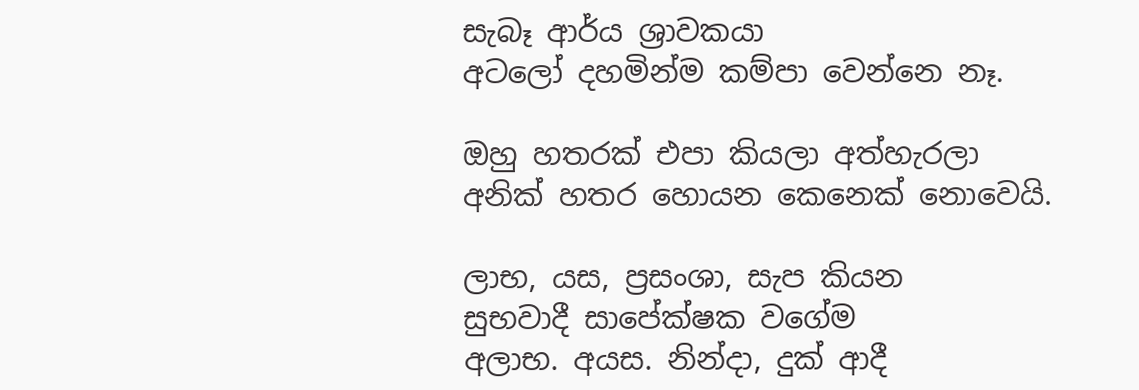සැබෑ ආර්ය ශ්‍රාවකයා
අටලෝ දහමින්ම කම්පා වෙන්නෙ නෑ.

ඔහු හතරක් එපා කියලා අත්හැරලා
අනික් හතර හොයන කෙනෙක් නොවෙයි.

ලාභ, යස, ප්‍රසංශා, සැප කියන
සුභවාදී සාපේක්ෂක වගේම
අලාභ. අයස. නින්දා, දුක් ආදී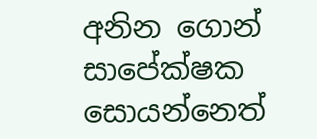අනින ගොන් සාපේක්ෂක සොයන්නෙත්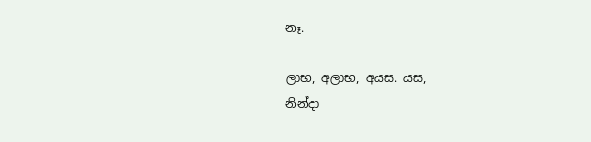නෑ.

ලාභ, අලාභ, අයස. යස,
නින්දා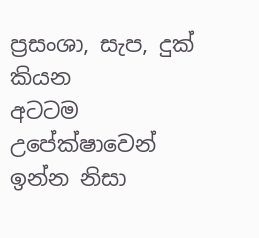ප්‍රසංශා, සැප, දුක් කියන
අටටම උපේක්ෂාවෙන් ඉන්න නිසා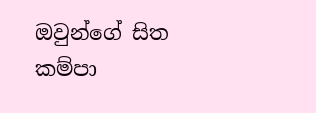ඔවුන්ගේ සිත කම්පා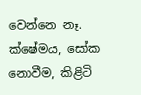වෙන්නෙ නෑ.
ක්ෂේමය, සෝක නොවීම, කිළිටි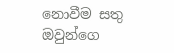නොවීම සතු
ඔවුන්ගෙ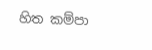හිත කම්පා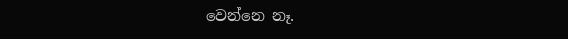වෙන්නෙ නෑ.